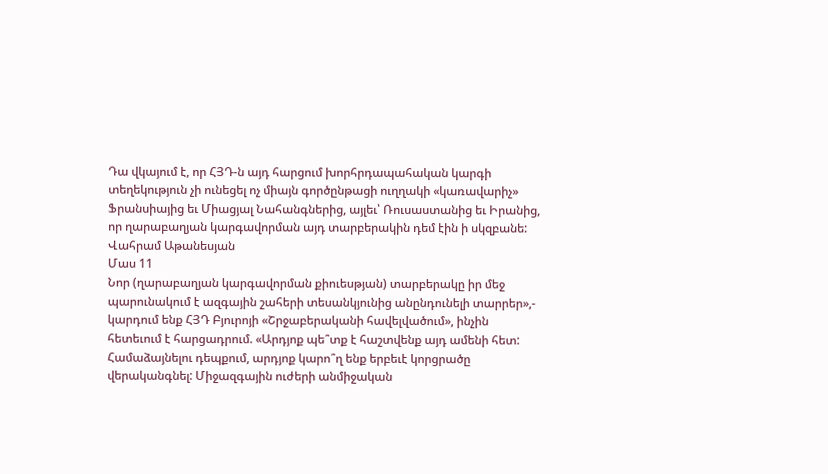Դա վկայում է, որ ՀՅԴ‑ն այդ հարցում խորհրդապահական կարգի տեղեկություն չի ունեցել ոչ միայն գործընթացի ուղղակի «կառավարիչ» Ֆրանսիայից եւ Միացյալ Նահանգներից, այլեւ՝ Ռուսաստանից եւ Իրանից, որ ղարաբաղյան կարգավորման այդ տարբերակին դեմ էին ի սկզբանե:
Վահրամ Աթանեսյան
Մաս 11
Նոր (ղարաբաղյան կարգավորման քիուեսթյան) տարբերակը իր մեջ պարունակում է ազգային շահերի տեսանկյունից անընդունելի տարրեր»,- կարդում ենք ՀՅԴ Բյուրոյի «Շրջաբերականի հավելվածում», ինչին հետեւում է հարցադրում. «Արդյոք պե՞տք է հաշտվենք այդ ամենի հետ: Համաձայնելու դեպքում, արդյոք կարո՞ղ ենք երբեւէ կորցրածը վերականգնել: Միջազգային ուժերի անմիջական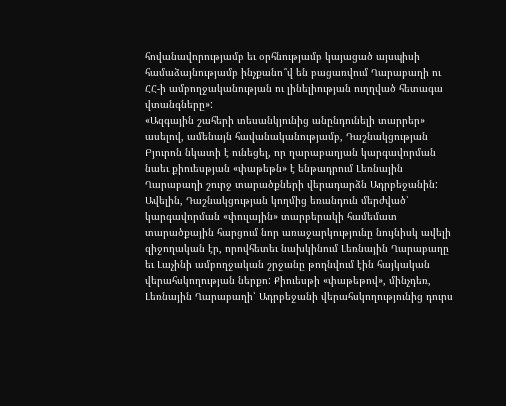հովանավորությամբ եւ օրհնությամբ կայացած այսպիսի համաձայնությամբ ինչքանո՞վ են բացառվում Ղարաբաղի ու ՀՀ‑ի ամբողջականության ու լինելիության ուղղված հետագա վտանգները»:
«Ազգային շահերի տեսանկյունից անընդունելի տարրեր» ասելով, ամենայն հավանականությամբ, Դաշնակցության Բյուրոն նկատի է ունեցել, որ ղարաբաղյան կարգավորման նաեւ քիուեսթյան «փաթեթն» է ենթադրում Լեռնային Ղարաբաղի շուրջ տարածքների վերադարձն Ադրբեջանին: Ավելին, Դաշնակցության կողմից եռանդուն մերժված՝ կարգավորման «փուլային» տարբերակի համեմատ տարածքային հարցում նոր առաջարկությունը նույնիսկ ավելի զիջողական էր, որովհետեւ նախկինում Լեռնային Ղարաբաղը եւ Լաչինի ամբողջական շրջանը թողնվում էին հայկական վերահսկողության ներքո: Քիուեսթի «փաթեթով», մինչդեռ, Լեռնային Ղարաբաղի՝ Ադրբեջանի վերահսկողությունից դուրս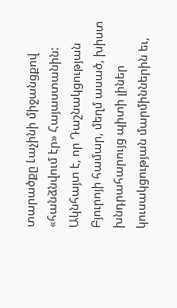տարածքը Լաչինի միջանցքով «հանձնվում էր» Հայաստանին:
Ակնհայտ է, որ Դաշնակցության Բյուրոյի համար, մեղմ ասած, խիստ խնդրահարույց պիտի լիներ կուսակցության մարմիններին եւ,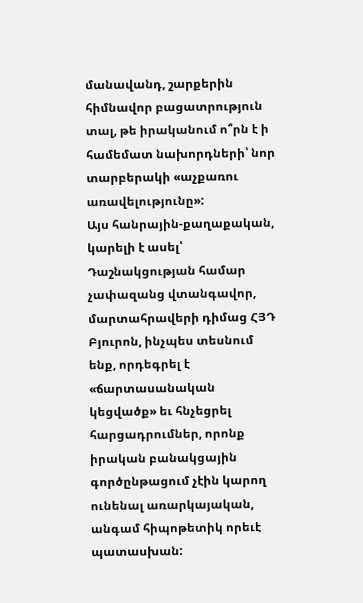մանավանդ, շարքերին հիմնավոր բացատրություն տալ, թե իրականում ո՞րն է ի համեմատ նախորդների՝ նոր տարբերակի «աչքառու առավելությունը»:
Այս հանրային-քաղաքական, կարելի է ասել՝ Դաշնակցության համար չափազանց վտանգավոր, մարտահրավերի դիմաց ՀՅԴ Բյուրոն, ինչպես տեսնում ենք, որդեգրել է «ճարտասանական կեցվածք» եւ հնչեցրել հարցադրումներ, որոնք իրական բանակցային գործընթացում չէին կարող ունենալ առարկայական, անգամ հիպոթետիկ որեւէ պատասխան: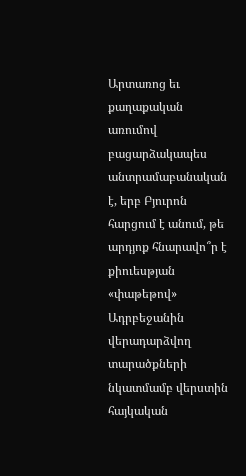Արտառոց եւ քաղաքական առումով բացարձակապես անտրամաբանական է, երբ Բյուրոն հարցում է անում, թե արդյոք հնարավո՞ր է քիուեսթյան «փաթեթով» Ադրբեջանին վերադարձվող տարածքների նկատմամբ վերստին հայկական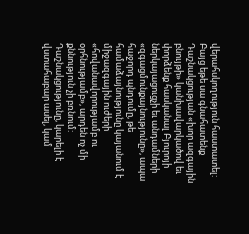վերահսկողություն հաստատել: Բայց եթե սա գնահատենք Դաշնակցության «խոր ազգային բնույթի» կանխավարկածով եւ փորձենք հասկանալ Բյուրոյի ներկայացուցչի եւ անդամների «զգացմունքայնությունը», ապա հաջորդ պնդումը, թե համաձայնությունը կայանում է միջազգային ուժերի «հովանավորությամբ ու օրհնությամբ», արդեն ոչ մի քննություն չի բռնում:
Դաշնակցությունը, կարելի է վստահաբար ասել, կամ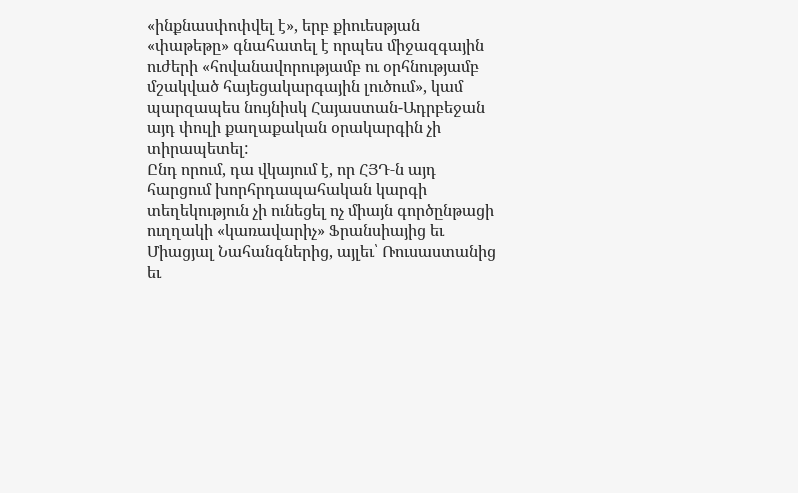«ինքնասփոփվել է», երբ քիուեսթյան «փաթեթը» գնահատել է որպես միջազգային ուժերի «հովանավորությամբ ու օրհնությամբ մշակված հայեցակարգային լուծում», կամ պարզապես նույնիսկ Հայաստան-Ադրբեջան այդ փուլի քաղաքական օրակարգին չի տիրապետել:
Ընդ որում, դա վկայում է, որ ՀՅԴ‑ն այդ հարցում խորհրդապահական կարգի տեղեկություն չի ունեցել ոչ միայն գործընթացի ուղղակի «կառավարիչ» Ֆրանսիայից եւ Միացյալ Նահանգներից, այլեւ՝ Ռուսաստանից եւ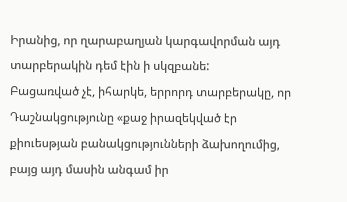Իրանից, որ ղարաբաղյան կարգավորման այդ տարբերակին դեմ էին ի սկզբանե:
Բացառված չէ, իհարկե, երրորդ տարբերակը, որ Դաշնակցությունը «քաջ իրազեկված էր քիուեսթյան բանակցությունների ձախողումից, բայց այդ մասին անգամ իր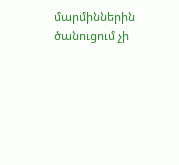մարմիններին ծանուցում չի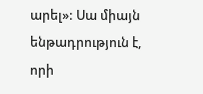արել»: Սա միայն ենթադրություն է, որի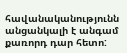հավանականությունն անցանկալի է անգամ քառորդ դար հետո: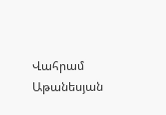Վահրամ Աթանեսյան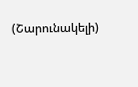(Շարունակելի)